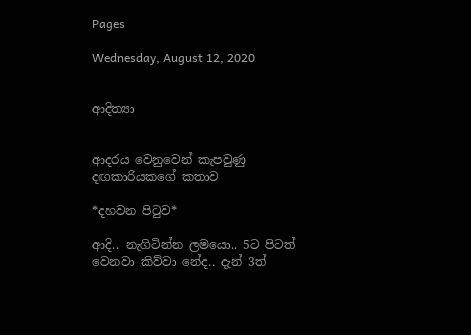Pages

Wednesday, August 12, 2020


ආදිත්‍යා


ආදරය වෙනුවෙන් කැපවුණු දඟකාරියකගේ කතාව

*දහවන පිටුව*

ආදි.. නැගිටින්න ලමයො.. 5ට පිටත් වෙනවා කිව්වා නේද.. දැන් 3ත්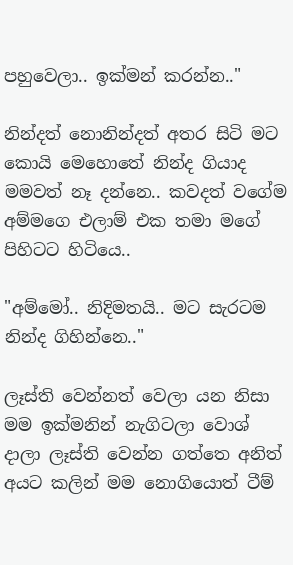පහුවෙලා.. ඉක්මන් කරන්න.."

නින්දත් නොනින්දත් අතර සිටි මට කොයි මෙහොතේ නින්ද ගියාද මමවත් නෑ දන්නෙ.. කවදත් වගේම අම්මගෙ එලාම් එක තමා මගේ පිහිටට හිටියෙ..

"අම්මෝ.. නිදිමතයි.. මට සැරටම නින්ද ගිහින්නෙ.."

ලෑස්ති වෙන්නත් වෙලා යන නිසා මම ඉක්මනින් නැගිටලා වොශ් දාලා ලෑස්ති වෙන්න ගත්තෙ අනිත් අයට කලින් මම නොගියොත් ටීම්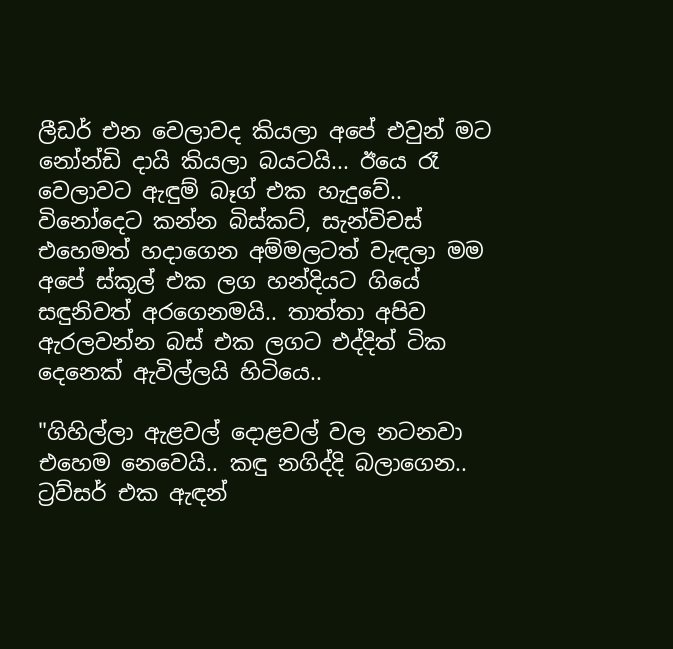ලීඩර් එන වෙලාවද කියලා අපේ එවුන් මට නෝන්ඩි දායි කියලා බයටයි... ඊයෙ රෑ වෙලාවට ඇඳුම් බෑග් එක හැදුවේ.. විනෝදෙට කන්න බිස්කට්, සැන්විචස් එහෙමත් හදාගෙන අම්මලටත් වැඳලා මම අපේ ස්කූල් එක ලග හන්දියට ගියේ සඳුනිවත් අරගෙනමයි.. තාත්තා අපිව ඇරලවන්න බස් එක ලගට එද්දිත් ටික දෙනෙක් ඇවිල්ලයි හිටියෙ..

"ගිහිල්ලා ඇළවල් දොළවල් වල නටනවා එහෙම නෙවෙයි.. කඳු නගිද්දි බලාගෙන.. ට්‍රව්සර් එක ඇඳන්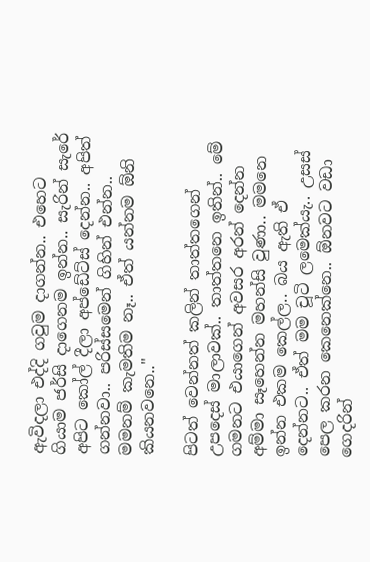ඇවිදලා එද්දි ගවුම දාගන්න.. එහෙට ගියාම ජර්සි දාගෙනම ඉන්න.. සැරින් සැරේ අපිට කෝල් දීලා අප්ඩේට්ස් දෙන්න.. අපිත් ගන්නවා.. පරිස්සමෙන් ගිහින් එන්න.. මමනම් කැමතිම නෑ.. ඒත් යන්නම ඕනි කියනවනෙ.."

පිටත් වෙන්නත් කලින් තාත්තගෙන් උපදෙස් මාලාවක්.. තාත්තනෙ ඉතින්.. මේ ගමනට එයාගෙන් අවසර අරන් දෙන්න අම්මා සෑහෙන්න මහන්සි වුණා.. මමනෙ ඉන්න එකම කෙල්ල.. බය ඇති ඒ දෙන්නට.. ඒත් මම චූටි ලමෙක්යැ.. උසස් පෙල කරන කෙනෙක්නෙ.. ඕනවට වඩා ගෙදරින්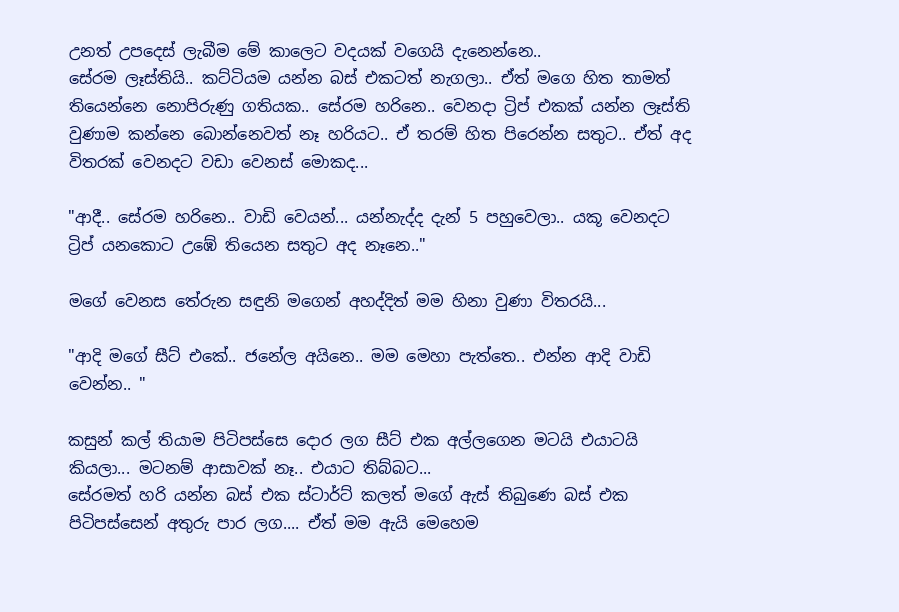උනත් උපදෙස් ලැබීම මේ කාලෙට වදයක් වගෙයි දැනෙන්නෙ..
සේරම ලෑස්තියි.. කට්ටියම යන්න බස් එකටත් නැගලා.. ඒත් මගෙ හිත තාමත් තියෙන්නෙ නොපිරුණු ගතියක.. සේරම හරිනෙ.. වෙනදා ට්‍රිප් එකක් යන්න ලෑස්ති වුණාම කන්නෙ බොන්නෙවත් නෑ හරියට.. ඒ තරම් හිත පිරෙන්න සතුට.. ඒත් අද විතරක් වෙනදට වඩා වෙනස් මොකද...

"ආදී.. සේරම හරිනෙ.. වාඩි වෙයන්... යන්නැද්ද දැන් 5 පහුවෙලා.. යකූ වෙනදට ට්‍රිප් යනකොට උඹේ තියෙන සතුට අද නෑනෙ.."

මගේ වෙනස තේරුන සඳුනි මගෙන් අහද්දිත් මම හිනා වුණා විතරයි...

"ආදි මගේ සීට් එකේ.. ජනේල අයිනෙ.. මම මෙහා පැත්තෙ.. එන්න ආදි වාඩි වෙන්න.. "

කසුන් කල් තියාම පිටිපස්සෙ දොර ලග සීට් එක අල්ලගෙන මටයි එයාටයි කියලා... මටනම් ආසාවක් නෑ.. එයාට තිබ්බට...
සේරමත් හරි යන්න බස් එක ස්ටාර්ට් කලත් මගේ ඇස් තිබුණෙ බස් එක පිටිපස්සෙන් අතුරු පාර ලග.... ඒත් මම ඇයි මෙහෙම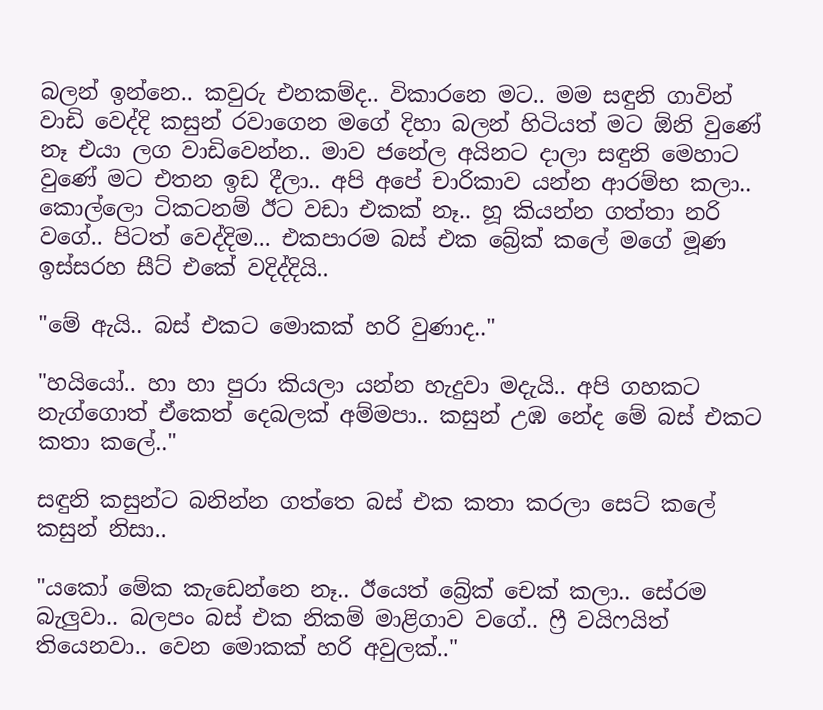බලන් ඉන්නෙ.. කවුරු එනකම්ද.. විකාරනෙ මට.. මම සඳුනි ගාවින් වාඩි වෙද්දි කසුන් රවාගෙන මගේ දිහා බලන් හිටියත් මට ඕනි වුණේ නෑ එයා ලග වාඩිවෙන්න.. මාව ජනේල අයිනට දාලා සඳුනි මෙහාට වුණේ මට එතන ඉඩ දීලා.. අපි අපේ චාරිකාව යන්න ආරම්භ කලා.. කොල්ලො ටිකටනම් ඊට වඩා එකක් නෑ.. හූ කියන්න ගත්තා නරි වගේ.. පිටත් වෙද්දිම... එකපාරම බස් එක බ්‍රේක් කලේ මගේ මූණ ඉස්සරහ සීට් එකේ වදිද්දියි..

"මේ ඇයි.. බස් එකට මොකක් හරි වුණාද.."

"හයියෝ.. හා හා පුරා කියලා යන්න හැදුවා මදැයි.. අපි ගහකට නැග්ගොත් ඒකෙත් දෙබලක් අම්මපා.. කසුන් උඹ නේද මේ බස් එකට කතා කලේ.."

සඳුනි කසුන්ට බනින්න ගත්තෙ බස් එක කතා කරලා සෙට් කලේ කසුන් නිසා..

"යකෝ මේක කැඩෙන්නෙ නෑ.. ඊයෙත් බ්‍රේක් චෙක් කලා.. සේරම බැලුවා.. බලපං බස් එක නිකම් මාළිගාව වගේ.. ෆ්‍රී වයිෆයිත් තියෙනවා.. වෙන මොකක් හරි අවුලක්.."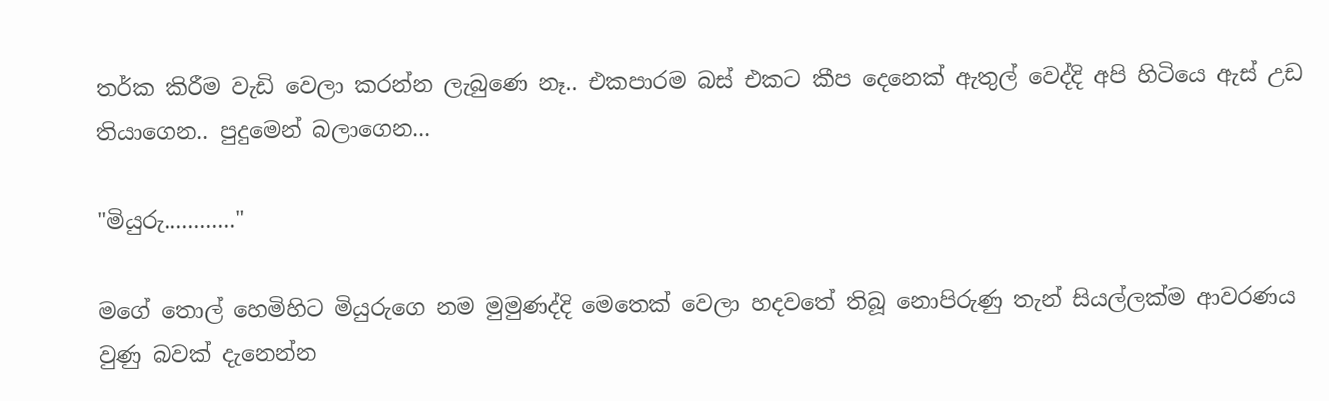තර්ක කිරීම වැඩි වෙලා කරන්න ලැබුණෙ නෑ.. එකපාරම බස් එකට කීප දෙනෙක් ඇතුල් වෙද්දි අපි හිටියෙ ඇස් උඩ තියාගෙන.. පුදුමෙන් බලාගෙන...

"මියුරු............"

මගේ තොල් හෙමිහිට මියුරුගෙ නම මුමුණද්දි මෙතෙක් වෙලා හදවතේ තිබූ නොපිරුණු තැන් සියල්ලක්ම ආවරණය වුණු බවක් දැනෙන්න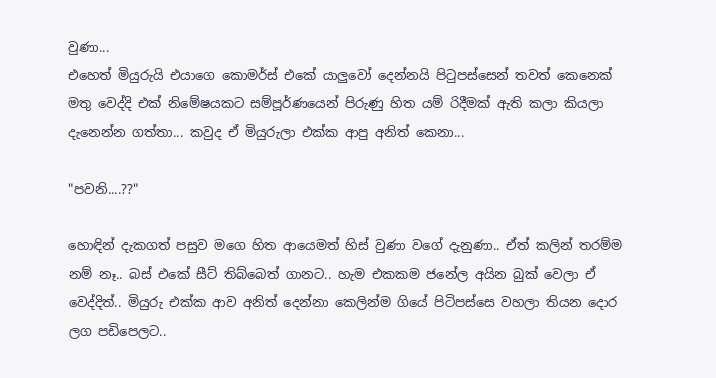වුණා...
එහෙත් මියුරුයි එයාගෙ කොමර්ස් එකේ යාලුවෝ දෙන්නයි පිටුපස්සෙන් තවත් කෙනෙක් මතු වෙද්දි එක් නිමේෂයකට සම්පූර්ණයෙන් පිරුණු හිත යම් රිදීමක් ඇති කලා කියලා දැනෙන්න ගත්තා... කවුද ඒ මියුරුලා එක්ක ආපු අනිත් කෙනා...

"පවනි....??"

හොඳින් දැකගත් පසුව මගෙ හිත ආයෙමත් හිස් වුණා වගේ දැනුණා.. ඒත් කලින් තරම්ම නම් නෑ.. බස් එකේ සීට් තිබ්බෙත් ගානට.. හැම එකකම ජනේල අයින බුක් වෙලා ඒ වෙද්දිත්.. මියුරු එක්ක ආව අනිත් දෙන්නා කෙලින්ම ගියේ පිටිපස්සෙ වහලා තියන දොර ලග පඩිපෙලට..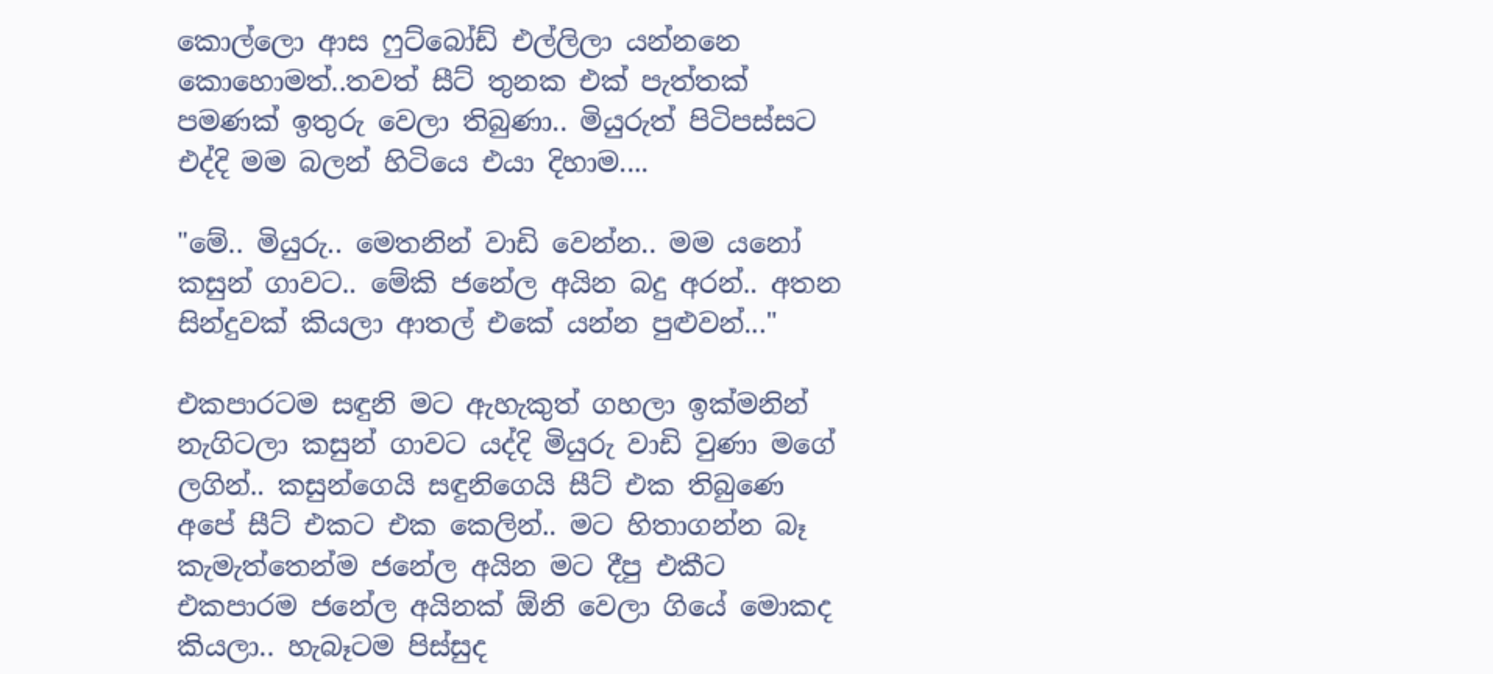කොල්ලො ආස ෆුට්බෝඩ් එල්ලිලා යන්නනෙ කොහොමත්..තවත් සීට් තුනක එක් පැත්තක් පමණක් ඉතුරු වෙලා තිබුණා.. මියුරුත් පිටිපස්සට එද්දි මම බලන් හිටියෙ එයා දිහාම....

"මේ.. මියුරු.. මෙතනින් වාඩි වෙන්න.. මම යනෝ කසුන් ගාවට.. මේකි ජනේල අයින බදු අරන්.. අතන සින්දුවක් කියලා ආතල් එකේ යන්න පුළුවන්..."

එකපාරටම සඳුනි මට ඇහැකුත් ගහලා ඉක්මනින් නැගිටලා කසුන් ගාවට යද්දි මියුරු වාඩි වුණා මගේ ලගින්.. කසුන්ගෙයි සඳුනිගෙයි සීට් එක තිබුණෙ අපේ සීට් එකට එක කෙලින්.. මට හිතාගන්න බෑ කැමැත්තෙන්ම ජනේල අයින මට දීපු එකීට එකපාරම ජනේල අයිනක් ඕනි වෙලා ගියේ මොකද කියලා.. හැබෑටම පිස්සුද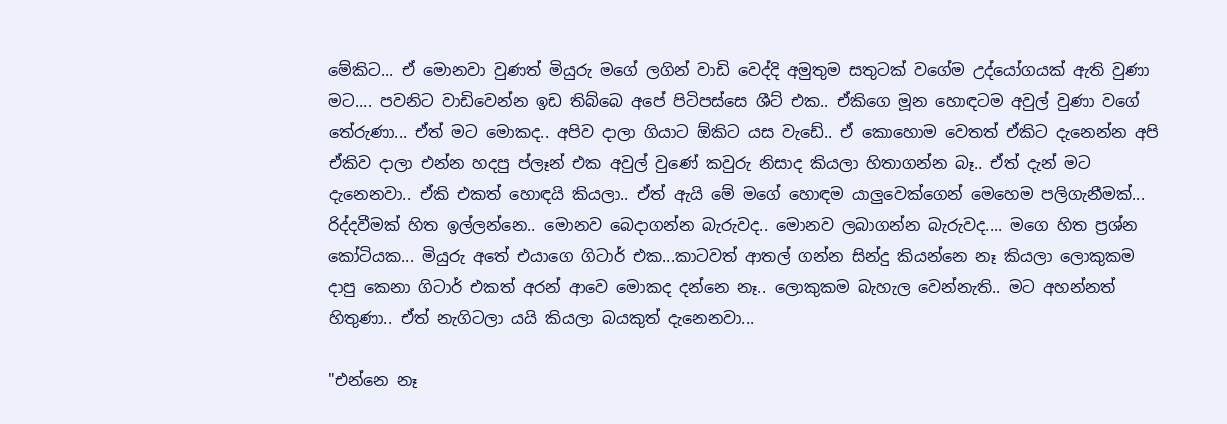මේකිට... ඒ මොනවා වුණත් මියුරු මගේ ලගින් වාඩි වෙද්දි අමුතුම සතුටක් වගේම උද්යෝගයක් ඇති වුණා මට.... පවනිට වාඩිවෙන්න ඉඩ තිබ්බෙ අපේ පිටිපස්සෙ ශීට් එක.. ඒකිගෙ මූන හොඳටම අවුල් වුණා වගේ තේරුණා... ඒත් මට මොකද.. අපිව දාලා ගියාට ඕකිට යස වැඩේ.. ඒ කොහොම වෙතත් ඒකිට දැනෙන්න අපි ඒකිව දාලා එන්න හදපු ප්ලෑන් එක අවුල් වුණේ කවුරු නිසාද කියලා හිතාගන්න බෑ.. ඒත් දැන් මට දැනෙනවා.. ඒකි එකත් හොඳයි කියලා.. ඒත් ඇයි මේ මගේ හොඳම යාලුවෙක්ගෙන් මෙහෙම පලිගැනීමක්... රිද්දවීමක් හිත ඉල්ලන්නෙ.. මොනව බෙදාගන්න බැරුවද.. මොනව ලබාගන්න බැරුවද.... මගෙ හිත ප්‍රශ්න කෝටියක... මියුරු අතේ එයාගෙ ගිටාර් එක...කාටවත් ආතල් ගන්න සින්දු කියන්නෙ නෑ කියලා ලොකුකම දාපු කෙනා ගිටාර් එකත් අරන් ආවෙ මොකද දන්නෙ නෑ.. ලොකුකම බැහැල වෙන්නැති.. මට අහන්නත් හිතුණා.. ඒත් නැගිටලා යයි කියලා බයකුත් දැනෙනවා...

"එන්නෙ නෑ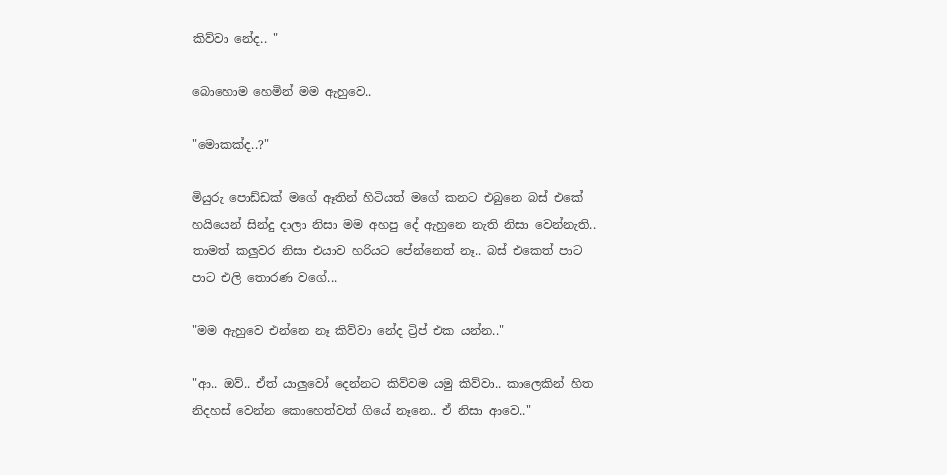කිව්වා නේද.. "

බොහොම හෙමින් මම ඇහුවෙ..

"මොකක්ද..?"

මියුරු පොඩ්ඩක් මගේ ඈතින් හිටියත් මගේ කනට එබුනෙ බස් එකේ හයියෙන් සින්දු දාලා නිසා මම අහපු දේ ඇහුනෙ නැති නිසා වෙන්නැති.. තාමත් කලුවර නිසා එයාව හරියට පේන්නෙත් නෑ.. බස් එකෙත් පාට පාට එලි තොරණ වගේ...

"මම ඇහුවෙ එන්නෙ නෑ කිව්වා නේද ට්‍රිප් එක යන්න.."

"ආ.. ඔව්.. ඒත් යාලුවෝ දෙන්නට කිව්වම යමු කිව්වා.. කාලෙකින් හිත නිදහස් වෙන්න කොහෙත්වත් ගියේ නෑනෙ.. ඒ නිසා ආවෙ.."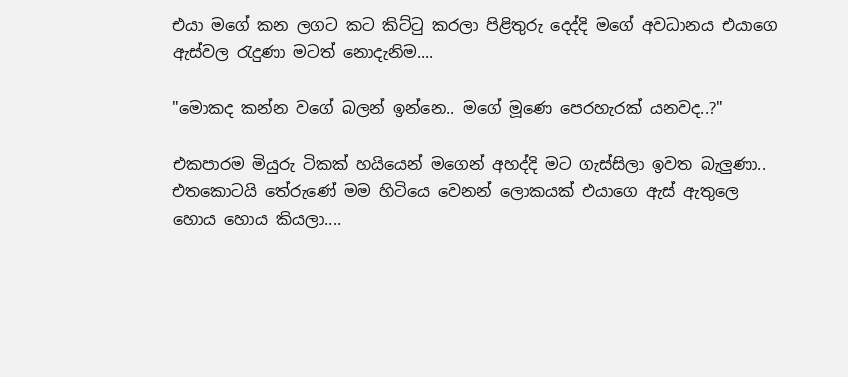එයා මගේ කන ලගට කට කිට්ටු කරලා පිළිතුරු දෙද්දි මගේ අවධානය එයාගෙ ඇස්වල රැදුණා මටත් නොදැනිම....

"මොකද කන්න වගේ බලන් ඉන්නෙ.. මගේ මූණෙ පෙරහැරක් යනවද..?"

එකපාරම මියුරු ටිකක් හයියෙන් මගෙන් අහද්දි මට ගැස්සිලා ඉවත බැලුණා.. එතකොටයි තේරුණේ මම හිටියෙ වෙනන් ලොකයක් එයාගෙ ඇස් ඇතුලෙ හොය හොය කියලා....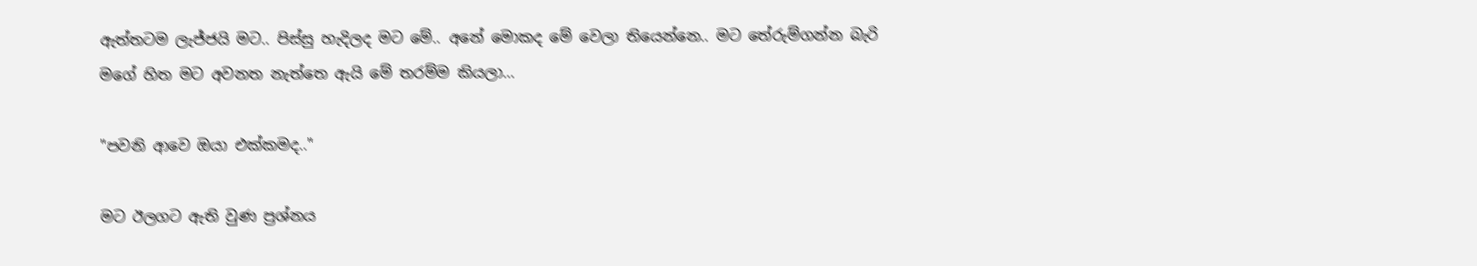ඇත්තටම ලැජ්ජයි මට.. පිස්සු හැදිලද මට මේ.. අනේ මොකද මේ වෙලා තියෙන්නෙ.. මට තේරුම්ගන්න බැරි මගේ හිත මට අවනත නැත්තෙ ඇයි මේ තරම්ම කියලා...

"පවනි ආවෙ ඔයා එක්කමද.."

මට ඊලගට ඇති වුණ ප්‍රශ්නය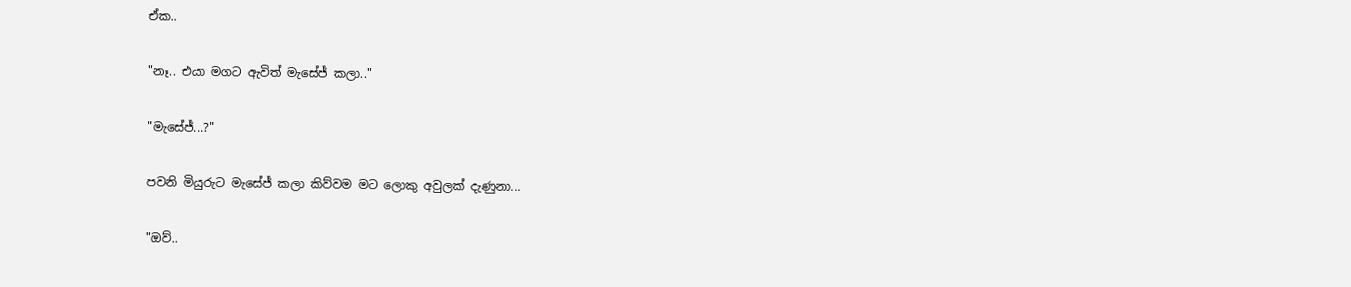ඒක..

"නෑ.. එයා මගට ඇවිත් මැසේජ් කලා.."

"මැසේජ්...?"

පවනි මියුරුට මැසේජ් කලා කිව්වම මට ලොකු අවුලක් දැණුනා...

"ඔව්..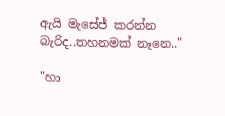ඇයි මැසේජ් කරන්න බැරිද..තහනමක් නෑනෙ.."

"හා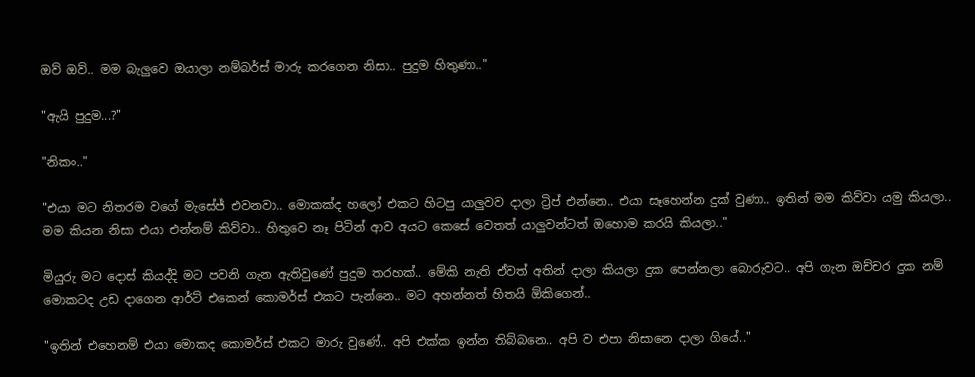ඔව් ඔව්.. මම බැලුවෙ ඔයාලා නම්බර්ස් මාරු කරගෙන නිසා.. පුදුම හිතුණා.."

"ඇයි පුදුම...?"

"නිකං.."

"එයා මට නිතරම වගේ මැසේජ් එවනවා.. මොකක්ද හලෝ එකට හිටපු යාලුවව දාලා ට්‍රිප් එන්නෙ.. එයා සෑහෙන්න දුක් වුණා.. ඉතින් මම කිව්වා යමු කියලා.. මම කියන නිසා එයා එන්නම් කිව්වා.. හිතුවෙ නෑ පිටින් ආව අයට කෙසේ වෙතත් යාලුවන්ටත් ඔහොම කරයි කියලා.."

මියුරු මට දොස් කියද්දි මට පවනි ගැන ඇතිවුණේ පුදුම තරහක්.. මේකි නැති ඒවත් අතින් දාලා කියලා දුක පෙන්නලා බොරුවට.. අපි ගැන ඔච්චර දුක නම් මොකටද උඩ දාගෙන ආර්ට් එකෙන් කොමර්ස් එකට පැන්නෙ.. මට අහන්නත් හිතයි ඕකිගෙන්..

"ඉතින් එහෙනම් එයා මොකද කොමර්ස් එකට මාරු වුණේ.. අපි එක්ක ඉන්න තිබ්බනෙ.. අපි ව එපා නිසානෙ දාලා ගියේ.."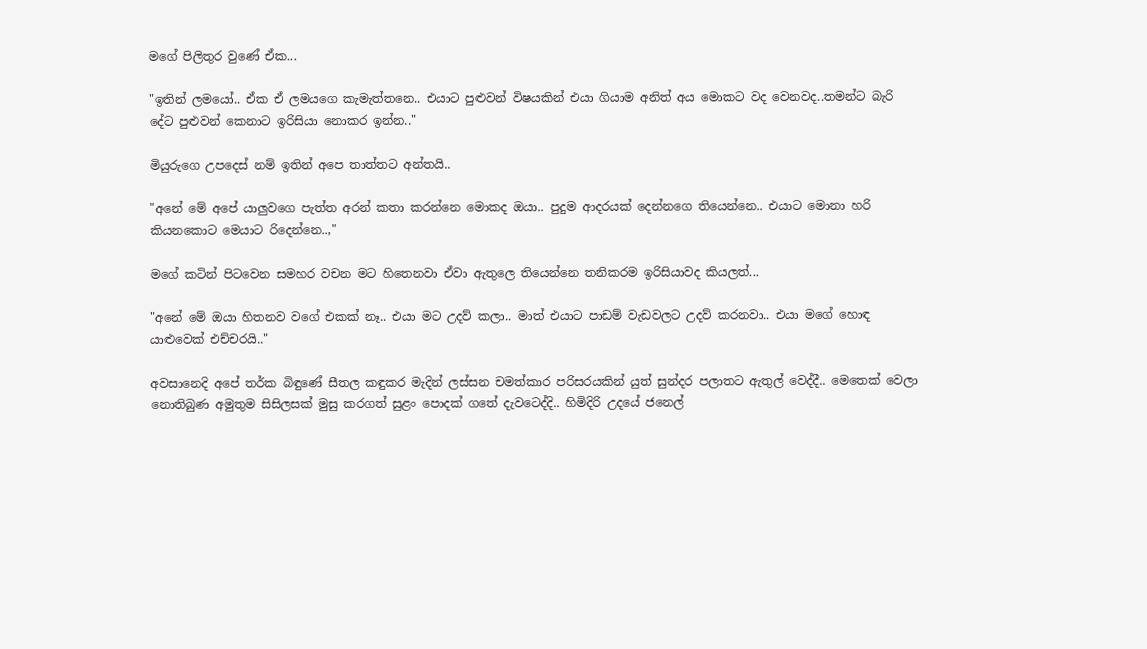මගේ පිලිතුර වුණේ ඒක...

"ඉතින් ලමයෝ.. ඒක ඒ ලමයගෙ කැමැත්තනෙ.. එයාට පුළුවන් විෂයකින් එයා ගියාම අනිත් අය මොකට වද වෙනවද..තමන්ට බැරි දේට පුළුවන් කෙනාට ඉරිසියා නොකර ඉන්න.."

මියුරුගෙ උපදෙස් නම් ඉතින් අපෙ තාත්තට අන්තයි..

"අනේ මේ අපේ යාලුවගෙ පැත්ත අරන් කතා කරන්නෙ මොකද ඔයා.. පුදුම ආදරයක් දෙන්නගෙ තියෙන්නෙ.. එයාට මොනා හරි කියනකොට මෙයාට රිදෙන්නෙ..,"

මගේ කටින් පිටවෙන සමහර වචන මට හිතෙනවා ඒවා ඇතුලෙ තියෙන්නෙ තනිකරම ඉරිසියාවද කියලත්...

"අනේ මේ ඔයා හිතනව වගේ එකක් නෑ.. එයා මට උදව් කලා.. මාත් එයාට පාඩම් වැඩවලට උදව් කරනවා.. එයා මගේ හොඳ යාළුවෙක් එච්චරයි.."

අවසානෙදි අපේ තර්ක බිඳුණේ සීතල කඳුකර මැදින් ලස්සන චමත්කාර පරිසරයකින් යුත් සුන්දර පලාතට ඇතුල් වෙද්දී.. මෙතෙක් වෙලා නොතිබුණ අමුතුම සිසිලසක් මුසු කරගත් සුළං පොදක් ගතේ දැවටෙද්දි.. හිමිදිරි උදයේ ජනෙල්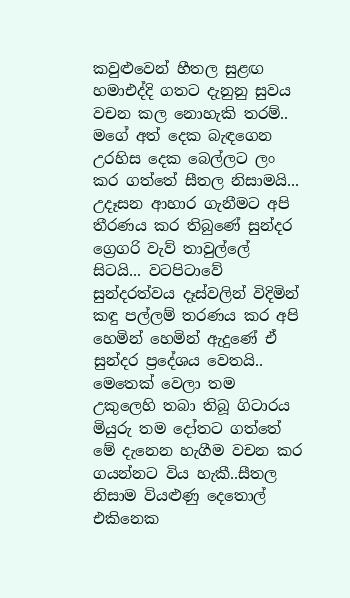කවුළුවෙන් හීතල සුළඟ හමාඑද්දි ගතට දැනුනු සුවය වචන කල නොහැකි තරම්.. මගේ අත් දෙක බැඳගෙන උරහිස දෙක බෙල්ලට ලං කර ගත්තේ සීතල නිසාමයි... උදෑසන ආහාර ගැනීමට අපි තීරණය කර තිබුණේ සුන්දර ග්‍රෙගරි වැව් තාවුල්ලේ සිටයි... වටපිටාවේ සුන්දරත්වය දෑස්වලින් විදිමින් කඳු පල්ලම් තරණය කර අපි හෙමින් හෙමින් ඇදුණේ ඒ සුන්දර ප්‍රදේශය වෙතයි.. මෙතෙක් වෙලා තම උකුලෙහි තබා තිබූ ගිටාරය මියුරු තම දෝතට ගත්තේ මේ දැනෙන හැගීම වචන කර ගයන්නට විය හැකී..සීතල නිසාම වියළුණු දෙතොල් එකිනෙක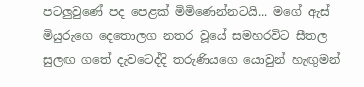පටලුවුණේ පද පෙළක් මිමිණෙන්නටයි... මගේ ඇස් මියුරුගෙ දෙතොලග නතර වූයේ සමහරවිට සීතල සුලඟ ගතේ දැවටෙද්දි තරුණියගෙ යොවුන් හැඟුමන්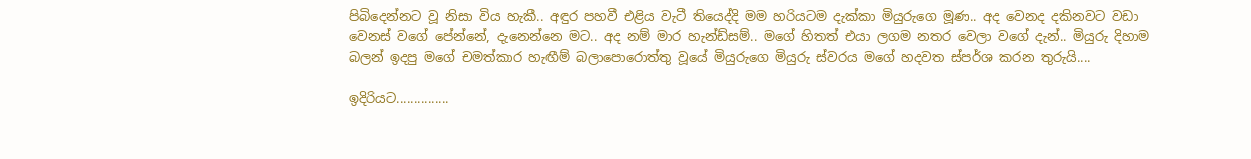පිබිදෙන්නට වූ නිසා විය හැකී.. අඳුර පහවී එළිය වැටී තියෙද්දි මම හරියටම දැක්කා මියුරුගෙ මූණ.. අද වෙනද දකිනවට වඩා වෙනස් වගේ පේන්නේ, දැනෙන්නෙ මට.. අද නම් මාර හැන්ඩ්සම්.. මගේ හිතත් එයා ලගම නතර වෙලා වගේ දැන්.. මියුරු දිහාම බලන් ඉදපු මගේ චමත්කාර හැඟීම් බලාපොරොත්තු වූයේ මියුරුගෙ මියුරු ස්වරය මගේ හදවත ස්පර්ශ කරන තුරුයි....

ඉදිරියට...............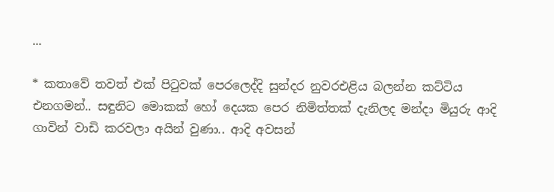...

* කතාවේ තවත් එක් පිටුවක් පෙරලෙද්දි සුන්දර නුවරඑළිය බලන්න කට්ටිය එනගමන්.. සඳුනිට මොකක් හෝ දෙයක පෙර නිමිත්තක් දැනිලද මන්දා මියුරු ආදි ගාවින් වාඩි කරවලා අයින් වුණා.. ආදි අවසන්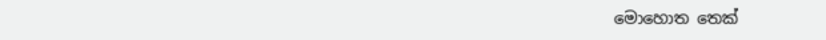මොහොත තෙක්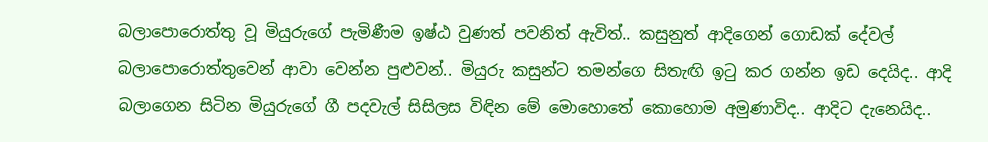බලාපොරොත්තු වූ මියුරුගේ පැමිණීම ඉෂ්ඨ වුණත් පවනිත් ඇවිත්.. කසුනුත් ආදිගෙන් ගොඩක් දේවල් බලාපොරොත්තුවෙන් ආවා වෙන්න පුළුවන්.. මියුරු කසුන්ට තමන්ගෙ සිතැඟි ඉටු කර ගන්න ඉඩ දෙයිද.. ආදි බලාගෙන සිටින මියුරුගේ ගී පදවැල් සිසිලස විඳින මේ මොහොතේ කොහොම අමුණාවිද.. ආදිට දැනෙයිද..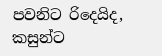පවනිට රිදෙයිද, කසුන්ට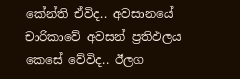කේන්ති ඒවිද.. අවසානයේ චාරිකාවේ අවසන් ප්‍රතිඵලය කෙසේ වේවිද.. ඊලග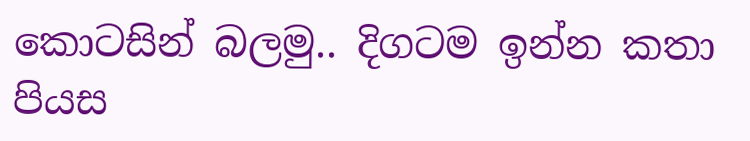කොටසින් බලමු.. දිගටම ඉන්න කතා පියස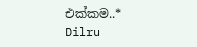එක්කම..*
Dilru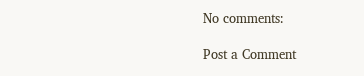No comments:

Post a Comment